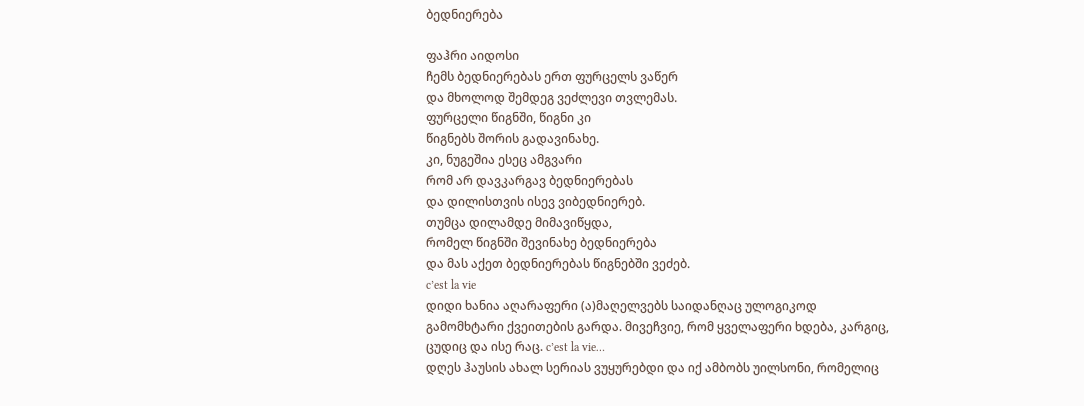ბედნიერება

ფაჰრი აიდოსი
ჩემს ბედნიერებას ერთ ფურცელს ვაწერ
და მხოლოდ შემდეგ ვეძლევი თვლემას.
ფურცელი წიგნში, წიგნი კი
წიგნებს შორის გადავინახე.
კი, ნუგეშია ესეც ამგვარი
რომ არ დავკარგავ ბედნიერებას
და დილისთვის ისევ ვიბედნიერებ.
თუმცა დილამდე მიმავიწყდა,
რომელ წიგნში შევინახე ბედნიერება
და მას აქეთ ბედნიერებას წიგნებში ვეძებ.
c’est la vie
დიდი ხანია აღარაფერი (ა)მაღელვებს საიდანღაც ულოგიკოდ გამომხტარი ქვეითების გარდა. მივეჩვიე, რომ ყველაფერი ხდება, კარგიც, ცუდიც და ისე რაც. c’est la vie…
დღეს ჰაუსის ახალ სერიას ვუყურებდი და იქ ამბობს უილსონი, რომელიც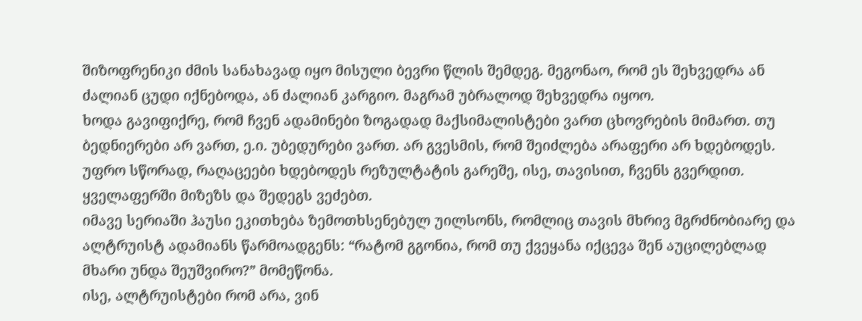შიზოფრენიკი ძმის სანახავად იყო მისული ბევრი წლის შემდეგ. მეგონაო, რომ ეს შეხვედრა ან ძალიან ცუდი იქნებოდა, ან ძალიან კარგიო. მაგრამ უბრალოდ შეხვედრა იყოო.
ხოდა გავიფიქრე, რომ ჩვენ ადამინები ზოგადად მაქსიმალისტები ვართ ცხოვრების მიმართ. თუ ბედნიერები არ ვართ, ე.ი. უბედურები ვართ. არ გვესმის, რომ შეიძლება არაფერი არ ხდებოდეს. უფრო სწორად, რაღაცეები ხდებოდეს რეზულტატის გარეშე, ისე, თავისით, ჩვენს გვერდით. ყველაფერში მიზეზს და შედეგს ვეძებთ.
იმავე სერიაში ჰაუსი ეკითხება ზემოთხსენებულ უილსონს, რომლიც თავის მხრივ მგრძნობიარე და ალტრუისტ ადამიანს წარმოადგენს: “რატომ გგონია, რომ თუ ქვეყანა იქცევა შენ აუცილებლად მხარი უნდა შეუშვირო?” მომეწონა.
ისე, ალტრუისტები რომ არა, ვინ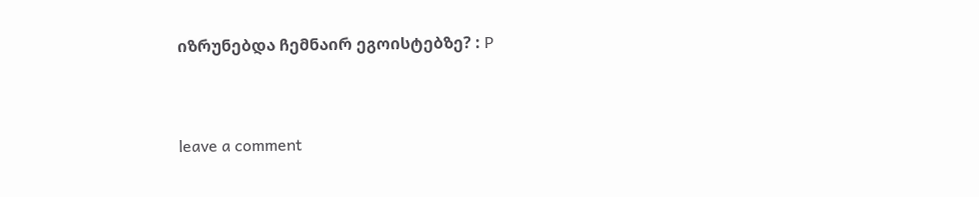იზრუნებდა ჩემნაირ ეგოისტებზე? : P


leave a comment